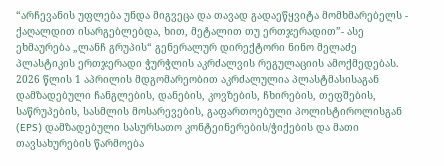“არჩევანის უფლება უნდა მიგვეცა და თავად გადაეწყვიტა მომხმარებელს - ქაღალდით ისარგებლებდა, ხით, მეტალით თუ ერთჯერადით”- ასე ეხმაურება „ლანჩ გრუპის“ გენერალურ დირექტორი ნინო მელაძე პლასტიკის ერთჯერადი ჭურჭლის აკრძალვის რეგულაციის ამოქმედებას.
2026 წლის 1 აპრილის მდგომარეობით აკრძალულია პლასტმასისაგან დამზადებული ჩანგლების, დანების, კოვზების, ჩხირების, თეფშების, საწრუპების, სასმლის მოსარევების, გაფართოებული პოლისტიროლისგან (EPS) დამზადებული სასურსათო კონტეინერების/ჭიქების და მათი თავსახურების წარმოება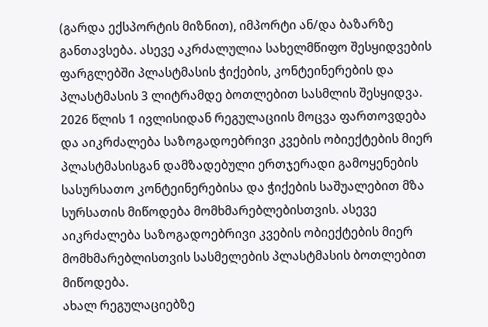(გარდა ექსპორტის მიზნით), იმპორტი ან/და ბაზარზე განთავსება. ასევე აკრძალულია სახელმწიფო შესყიდვების ფარგლებში პლასტმასის ჭიქების, კონტეინერების და პლასტმასის 3 ლიტრამდე ბოთლებით სასმლის შესყიდვა.
2026 წლის 1 ივლისიდან რეგულაციის მოცვა ფართოვდება და აიკრძალება საზოგადოებრივი კვების ობიექტების მიერ პლასტმასისგან დამზადებული ერთჯერადი გამოყენების სასურსათო კონტეინერებისა და ჭიქების საშუალებით მზა სურსათის მიწოდება მომხმარებლებისთვის. ასევე აიკრძალება საზოგადოებრივი კვების ობიექტების მიერ მომხმარებლისთვის სასმელების პლასტმასის ბოთლებით მიწოდება.
ახალ რეგულაციებზე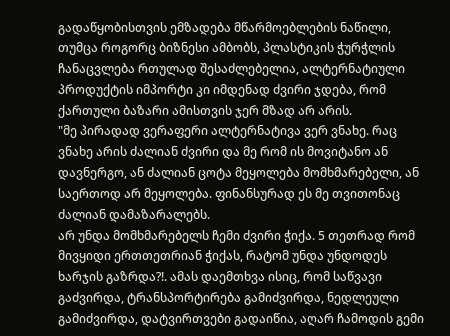გადაწყობისთვის ემზადება მწარმოებლების ნაწილი, თუმცა როგორც ბიზნესი ამბობს, პლასტიკის ჭურჭლის ჩანაცვლება რთულად შესაძლებელია, ალტერნატიული პროდუქტის იმპორტი კი იმდენად ძვირი ჯდება, რომ ქართული ბაზარი ამისთვის ჯერ მზად არ არის.
"მე პირადად ვერაფერი ალტერნატივა ვერ ვნახე. რაც ვნახე არის ძალიან ძვირი და მე რომ ის მოვიტანო ან დავნერგო, ან ძალიან ცოტა მეყოლება მომხმარებელი, ან საერთოდ არ მეყოლება. ფინანსურად ეს მე თვითონაც ძალიან დამაზარალებს.
არ უნდა მომხმარებელს ჩემი ძვირი ჭიქა. 5 თეთრად რომ მივყიდი ერთთეთრიან ჭიქას, რატომ უნდა უნდოდეს ხარჯის გაზრდა?!. ამას დაემთხვა ისიც, რომ საწვავი გაძვირდა, ტრანსპორტირება გამიძვირდა, ნედლეული გამიძვირდა, დატვირთვები გადაიწია, აღარ ჩამოდის გემი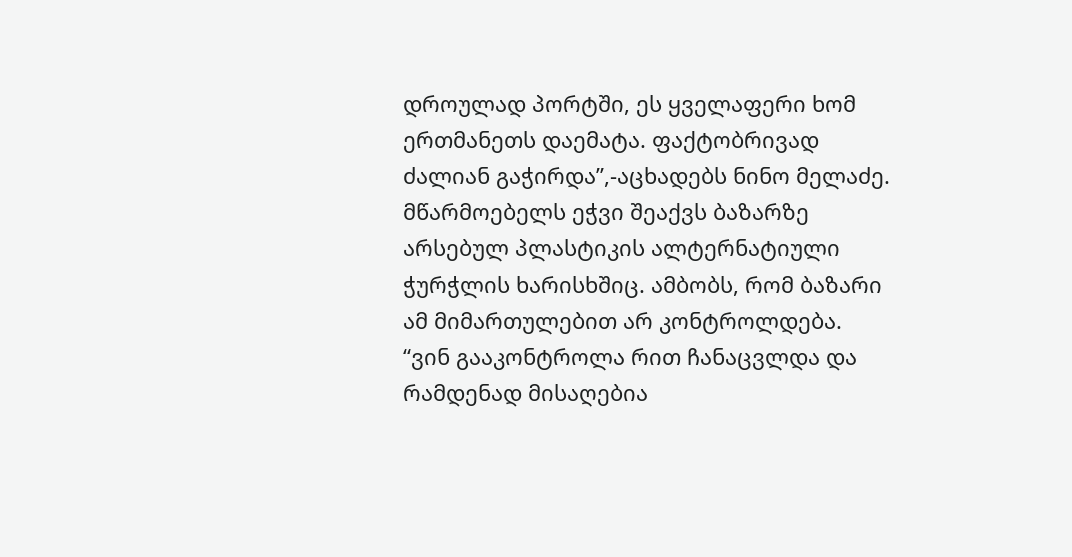დროულად პორტში, ეს ყველაფერი ხომ ერთმანეთს დაემატა. ფაქტობრივად ძალიან გაჭირდა”,-აცხადებს ნინო მელაძე.
მწარმოებელს ეჭვი შეაქვს ბაზარზე არსებულ პლასტიკის ალტერნატიული ჭურჭლის ხარისხშიც. ამბობს, რომ ბაზარი ამ მიმართულებით არ კონტროლდება.
“ვინ გააკონტროლა რით ჩანაცვლდა და რამდენად მისაღებია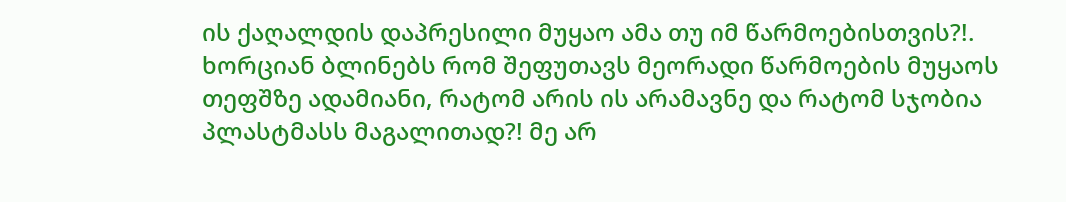ის ქაღალდის დაპრესილი მუყაო ამა თუ იმ წარმოებისთვის?!. ხორციან ბლინებს რომ შეფუთავს მეორადი წარმოების მუყაოს თეფშზე ადამიანი, რატომ არის ის არამავნე და რატომ სჯობია პლასტმასს მაგალითად?! მე არ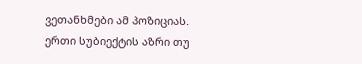ვეთანხმები ამ პოზიციას.
ერთი სუბიექტის აზრი თუ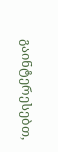გაინტერესებთ,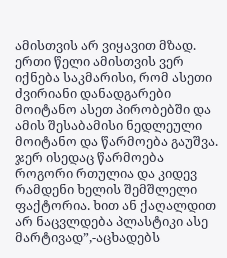ამისთვის არ ვიყავით მზად. ერთი წელი ამისთვის ვერ იქნება საკმარისი, რომ ასეთი ძვირიანი დანადგარები მოიტანო ასეთ პირობებში და ამის შესაბამისი ნედლეული მოიტანო და წარმოება გაუშვა. ჯერ ისედაც წარმოება როგორი რთულია და კიდევ რამდენი ხელის შემშლელი ფაქტორია. ხით ან ქაღალდით არ ნაცვლდება პლასტიკი ასე მარტივად”,-აცხადებს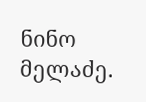ნინო მელაძე.